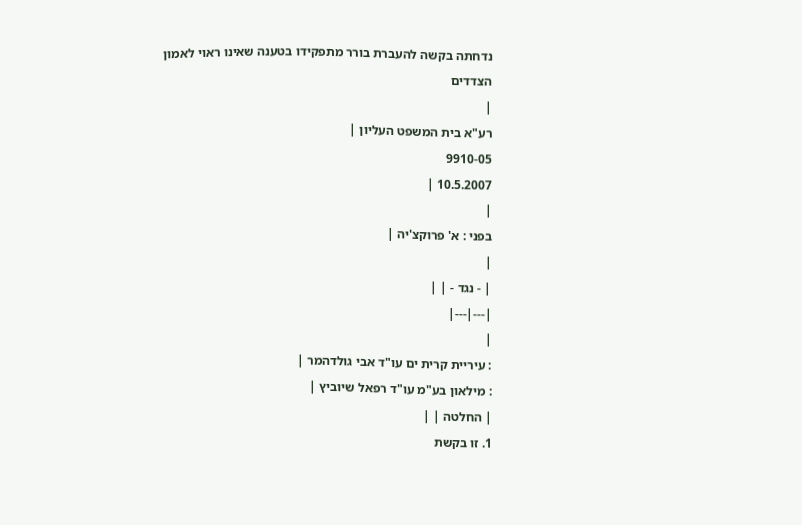נדחתה בקשה להעברת בורר מתפקידו בטענה שאינו ראוי לאמון הצדדים
|
רע"א בית המשפט העליון |
9910-05
10.5.2007 |
|
בפני : א' פרוקצ'יה |
|
| - נגד - | |
|---|---|
|
: עיריית קרית ים עו"ד אבי גולדהמר |
: מילאון בע"מ עו"ד רפאל שיוביץ |
| החלטה | |
1. זו בקשת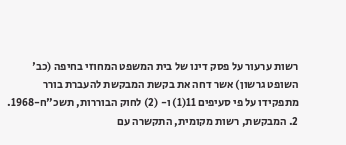רשות ערעור על פסק דינו של בית המשפט המחוזי בחיפה (כב' השופט גרשון) אשר דחה את בקשת המבקשת להעברת בורר מתפקידו על פי סעיפים 11(1) ו- (2) לחוק הבוררות, תשכ"ח-1968.
2. המבקשת, רשות מקומית, התקשרה עם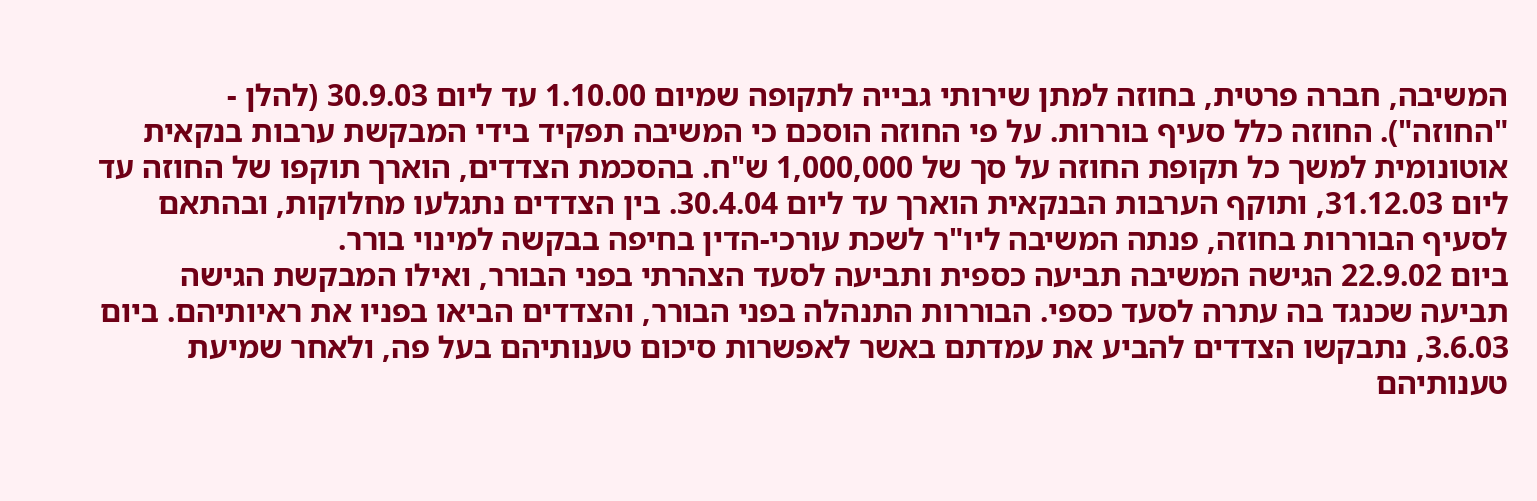המשיבה, חברה פרטית, בחוזה למתן שירותי גבייה לתקופה שמיום 1.10.00 עד ליום 30.9.03 (להלן - "החוזה"). החוזה כלל סעיף בוררות. על פי החוזה הוסכם כי המשיבה תפקיד בידי המבקשת ערבות בנקאית אוטונומית למשך כל תקופת החוזה על סך של 1,000,000 ש"ח. בהסכמת הצדדים, הוארך תוקפו של החוזה עד ליום 31.12.03, ותוקף הערבות הבנקאית הוארך עד ליום 30.4.04. בין הצדדים נתגלעו מחלוקות, ובהתאם לסעיף הבוררות בחוזה, פנתה המשיבה ליו"ר לשכת עורכי-הדין בחיפה בבקשה למינוי בורר.
ביום 22.9.02 הגישה המשיבה תביעה כספית ותביעה לסעד הצהרתי בפני הבורר, ואילו המבקשת הגישה תביעה שכנגד בה עתרה לסעד כספי. הבוררות התנהלה בפני הבורר, והצדדים הביאו בפניו את ראיותיהם. ביום 3.6.03, נתבקשו הצדדים להביע את עמדתם באשר לאפשרות סיכום טענותיהם בעל פה, ולאחר שמיעת טענותיהם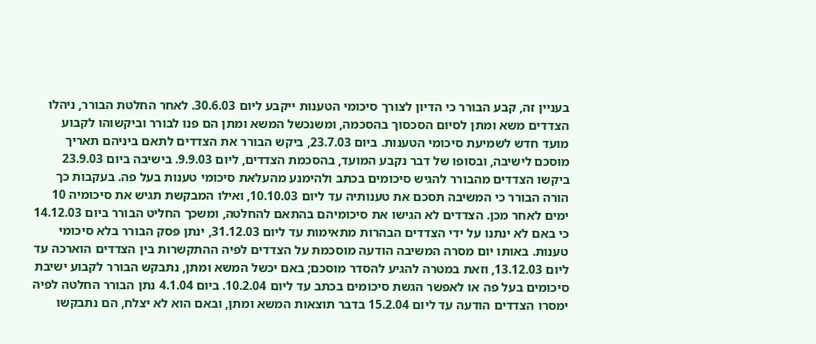בעניין זה, קבע הבורר כי הדיון לצורך סיכומי הטענות ייקבע ליום 30.6.03. לאחר החלטת הבורר, ניהלו הצדדים משא ומתן לסיום הסכסוך בהסכמה, ומשנכשל המשא ומתן הם פנו לבורר וביקשוהו לקבוע מועד חדש לשמיעת סיכומי הטענות. ביום 23.7.03, ביקש הבורר את הצדדים לתאם ביניהם תאריך מוסכם לישיבה, ובסופו של דבר נקבע המועד, בהסכמת הצדדים, ליום 9.9.03. בישיבה ביום 23.9.03 ביקשו הצדדים מהבורר להגיש סיכומים בכתב ולהימנע מהעלאת סיכומי טענות בעל פה. בעקבות כך הורה הבורר כי המשיבה תסכם את טענותיה עד ליום 10.10.03, ואילו המבקשת תגיש את סיכומיה 10 ימים לאחר מכן. הצדדים לא הגישו את סיכומיהם בהתאם להחלטה, ומשכך החליט הבורר ביום 14.12.03 כי באם לא ינתנו על ידי הצדדים הבהרות מתאימות עד ליום 31.12.03, ינתן פסק הבורר בלא סיכומי טענות. באותו יום מסרה המשיבה הודעה מוסכמת על הצדדים לפיה ההתקשרות בין הצדדים הוארכה עד ליום 13.12.03, וזאת במטרה להגיע להסדר מוסכם; באם יכשל המשא ומתן, נתבקש הבורר לקבוע ישיבת סיכומים בעל פה או לאפשר הגשת סיכומים בכתב עד ליום 10.2.04. ביום 4.1.04 נתן הבורר החלטה לפיה ימסרו הצדדים הודעה עד ליום 15.2.04 בדבר תוצאות המשא ומתן, ובאם הוא לא יצלח, הם נתבקשו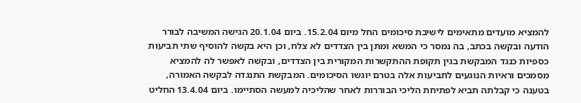להמציא מועדים מתאימים לישיבת סיכומים החל מיום 15.2.04. ביום 20.1.04 הגישה המשיבה לבורר הודעה ובקשה בכתב, בה נמסר כי המשא ומתן בין הצדדים לא צלח, וכן היא בקשה להוסיף שתי תביעות כספיות כנגד המבקשת בגין תקופת ההתקשרות המקורית בין הצדדים, ובקשה לאפשר לה להמציא מסמכים וראיות הנוגעים לתביעות אלה בטרם יוגשו הסיכומים. המבקשת התנגדה לבקשה האמורה, בטענה כי קבלתה תביא לפתיחת הליכי הבוררות לאחר שהליכיה למעשה הסתיימו. ביום 13.4.04 החליט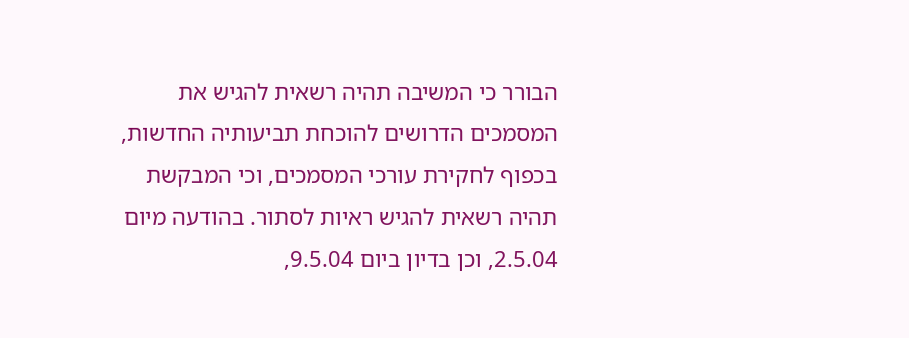הבורר כי המשיבה תהיה רשאית להגיש את המסמכים הדרושים להוכחת תביעותיה החדשות, בכפוף לחקירת עורכי המסמכים, וכי המבקשת תהיה רשאית להגיש ראיות לסתור. בהודעה מיום 2.5.04, וכן בדיון ביום 9.5.04,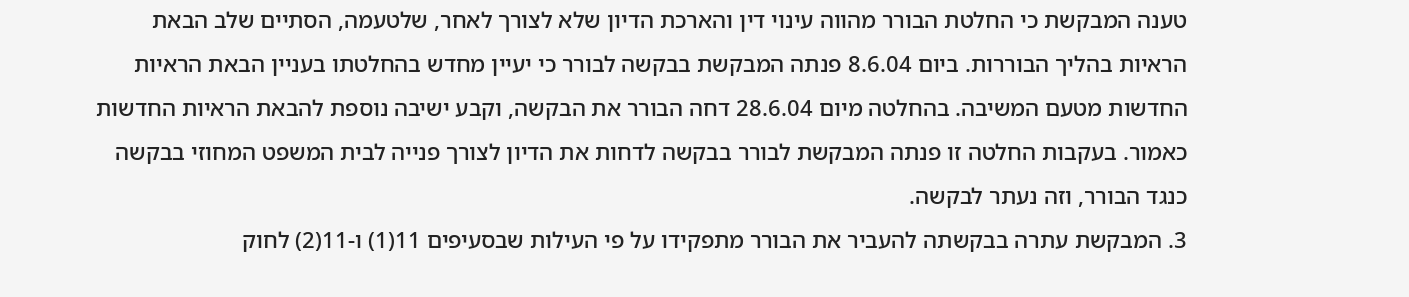טענה המבקשת כי החלטת הבורר מהווה עינוי דין והארכת הדיון שלא לצורך לאחר, שלטעמה, הסתיים שלב הבאת הראיות בהליך הבוררות. ביום 8.6.04 פנתה המבקשת בבקשה לבורר כי יעיין מחדש בהחלטתו בעניין הבאת הראיות החדשות מטעם המשיבה. בהחלטה מיום 28.6.04 דחה הבורר את הבקשה, וקבע ישיבה נוספת להבאת הראיות החדשות כאמור. בעקבות החלטה זו פנתה המבקשת לבורר בבקשה לדחות את הדיון לצורך פנייה לבית המשפט המחוזי בבקשה כנגד הבורר, וזה נעתר לבקשה.
3. המבקשת עתרה בבקשתה להעביר את הבורר מתפקידו על פי העילות שבסעיפים 11(1) ו-11(2) לחוק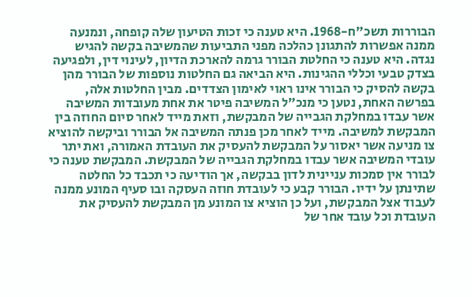הבוררות תשכ"ח-1968. היא טענה כי זכות הטיעון שלה קופחה, ונמנעה ממנה אפשרות להתגונן כהלכה מפני התביעות שהמשיבה בקשה להגיש נגדה. היא טענה כי החלטת הבורר גרמה להארכת הדיון, לעינוי דין, ולפגיעה בצדק טבעי וכללי ההגינות. היא הביאה גם החלטות נוספות של הבורר מהן בקשה להסיק כי הבורר אינו ראוי לאימון הצדדים. מבין החלטות אלה, בפרשה האחת, נטען כי מנכ"ל המשיבה פיטר את אחת מעובדות המשיבה אשר עבדו במחלקת הגבייה של המבקשת, וזאת מייד לאחר סיום החוזה בין המבקשת למשיבה. מייד לאחר מכן פנתה המשיבה אל הבורר וביקשה להוציא צו מניעה אשר יאסור על המבקשת להעסיק את העובדת האמורה, ואת יתר עובדי המשיבה אשר עבדו במחלקת הגבייה של המבקשת. המבקשת טענה כי לבורר אין סמכות עניינית לדון בבקשה, אך הודיעה כי תכבד כל החלטה שתינתן על ידיו. הבורר קבע כי לעובדת חוזה העסקה ובו סעיף המונע ממנה לעבוד אצל המבקשת, ועל כן הוציא צו המונע מן המבקשת להעסיק את העובדת וכל עובד אחר של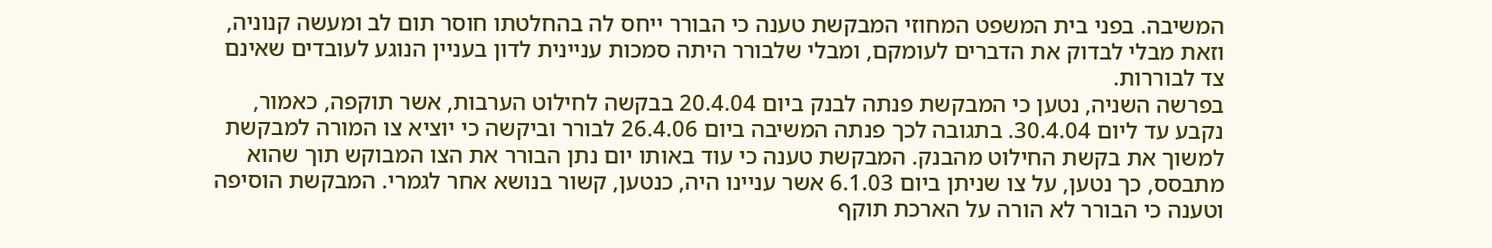המשיבה. בפני בית המשפט המחוזי המבקשת טענה כי הבורר ייחס לה בהחלטתו חוסר תום לב ומעשה קנוניה, וזאת מבלי לבדוק את הדברים לעומקם, ומבלי שלבורר היתה סמכות עניינית לדון בעניין הנוגע לעובדים שאינם צד לבוררות.
בפרשה השניה, נטען כי המבקשת פנתה לבנק ביום 20.4.04 בבקשה לחילוט הערבות, אשר תוקפה, כאמור, נקבע עד ליום 30.4.04. בתגובה לכך פנתה המשיבה ביום 26.4.06 לבורר וביקשה כי יוציא צו המורה למבקשת למשוך את בקשת החילוט מהבנק. המבקשת טענה כי עוד באותו יום נתן הבורר את הצו המבוקש תוך שהוא מתבסס, כך נטען, על צו שניתן ביום 6.1.03 אשר עניינו היה, כנטען, קשור בנושא אחר לגמרי. המבקשת הוסיפה וטענה כי הבורר לא הורה על הארכת תוקף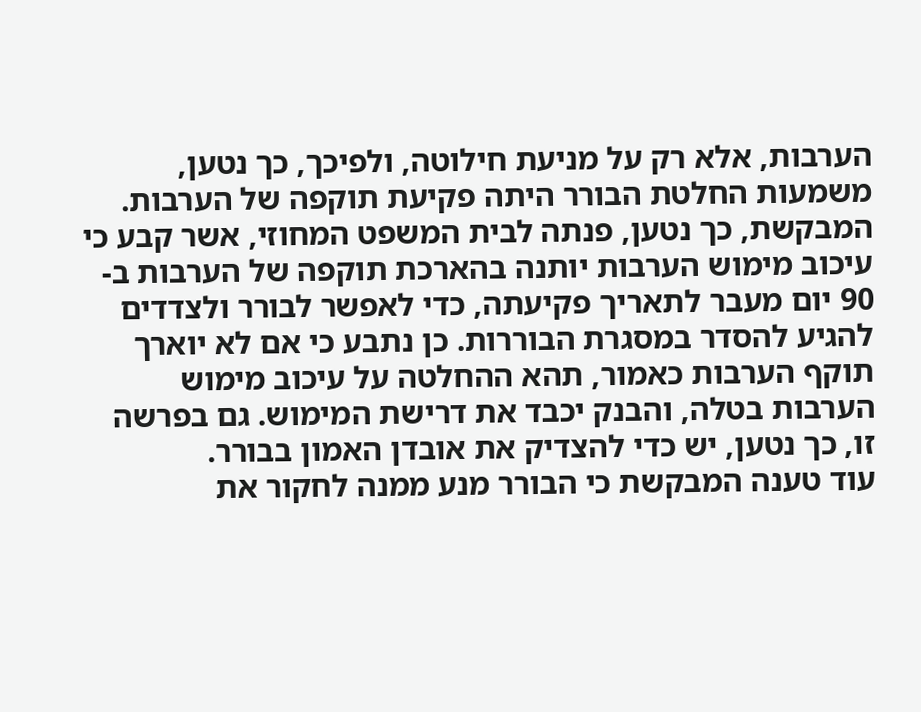הערבות, אלא רק על מניעת חילוטה, ולפיכך, כך נטען, משמעות החלטת הבורר היתה פקיעת תוקפה של הערבות. המבקשת, כך נטען, פנתה לבית המשפט המחוזי, אשר קבע כי עיכוב מימוש הערבות יותנה בהארכת תוקפה של הערבות ב- 90 יום מעבר לתאריך פקיעתה, כדי לאפשר לבורר ולצדדים להגיע להסדר במסגרת הבוררות. כן נתבע כי אם לא יוארך תוקף הערבות כאמור, תהא ההחלטה על עיכוב מימוש הערבות בטלה, והבנק יכבד את דרישת המימוש. גם בפרשה זו, כך נטען, יש כדי להצדיק את אובדן האמון בבורר.
עוד טענה המבקשת כי הבורר מנע ממנה לחקור את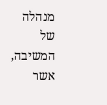מנהלה של המשיבה, אשר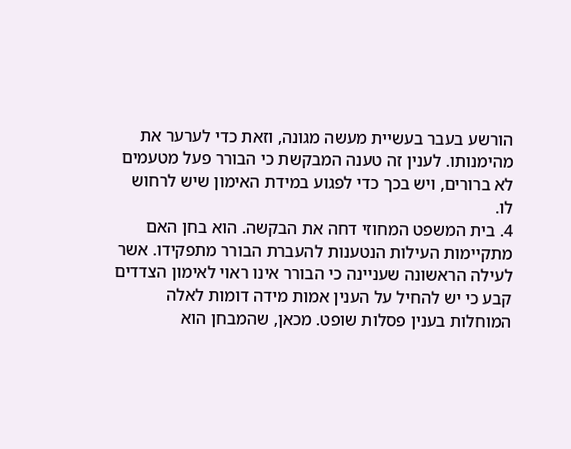הורשע בעבר בעשיית מעשה מגונה, וזאת כדי לערער את מהימנותו. לענין זה טענה המבקשת כי הבורר פעל מטעמים לא ברורים, ויש בכך כדי לפגוע במידת האימון שיש לרחוש לו.
4. בית המשפט המחוזי דחה את הבקשה. הוא בחן האם מתקיימות העילות הנטענות להעברת הבורר מתפקידו. אשר לעילה הראשונה שעניינה כי הבורר אינו ראוי לאימון הצדדים קבע כי יש להחיל על הענין אמות מידה דומות לאלה המוחלות בענין פסלות שופט. מכאן, שהמבחן הוא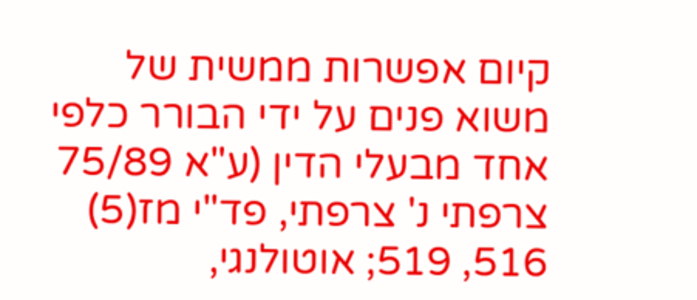קיום אפשרות ממשית של משוא פנים על ידי הבורר כלפי אחד מבעלי הדין (ע"א 75/89 צרפתי נ' צרפתי, פד"י מז(5) 516, 519; אוטולנגי,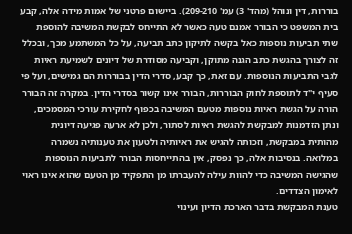בוררות, דין ונוהל (מהד' 3) עמ' 209-210). ביישום פרטני של אמות מידה אלה, קבע בית המשפט כי הבורר אמנם טעה כאשר לא התייחס לבקשת המשיבה להוספת שתי תביעות נוספות כאל בקשה לתיקון כתב תביעה, על כל המשתמע מכך, ובכלל זה לצורך בהגשת כתב הגנה מתוקן, וקביעה מסודרת של דיונים לשמיעת ראיות לגבי התביעות הנוספות. עם זאת, כך קבע, סדרי הדין בבוררות הם גמישים, ועל פי סעיף י"ד לתוספת לחוק הבוררות, הבורר אינו קשור בסדרי הדין. במקרה זה הבורר הורה על הגשת ראיות נוספות מטעם המשיבה בכפוף לחקירת עורכי המסמכים, ונתן הזדמנות למבקשת להגשת ראיות לסתור, ולכן לא ארעה פגיעה דיונית מהותית במבקשת, וזכותה להגיש את ראיותיה ולטעון את טענותיה נשמרה במלואה. בנסיבות אלה, כך נפסק, אין בהתייחסות הבורר לתביעות הנוספות שהגישה המשיבה כדי להוות עילה להעברתו מן התפקיד מן הטעם שהוא אינו ראוי לאימון הצדדים.
טענת המבקשת בדבר הארכת הדיון ועינוי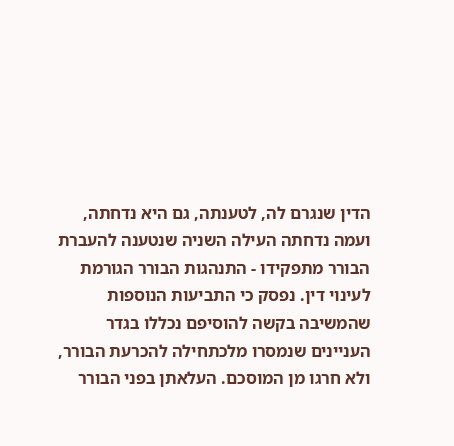הדין שנגרם לה, לטענתה, גם היא נדחתה, ועמה נדחתה העילה השניה שנטענה להעברת הבורר מתפקידו - התנהגות הבורר הגורמת לעינוי דין. נפסק כי התביעות הנוספות שהמשיבה בקשה להוסיפם נכללו בגדר העניינים שנמסרו מלכתחילה להכרעת הבורר, ולא חרגו מן המוסכם. העלאתן בפני הבורר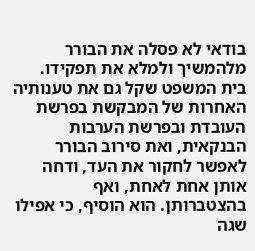בודאי לא פסלה את הבורר מלהמשיך ולמלא את תפקידו.
בית המשפט שקל גם את טענותיה האחרות של המבקשת בפרשת העובדת ובפרשת הערבות הבנקאית, ואת סירוב הבורר לאפשר לחקור את העד, ודחה אותן אחת לאחת, ואף בהצטברותן. הוא הוסיף, כי אפילו שגה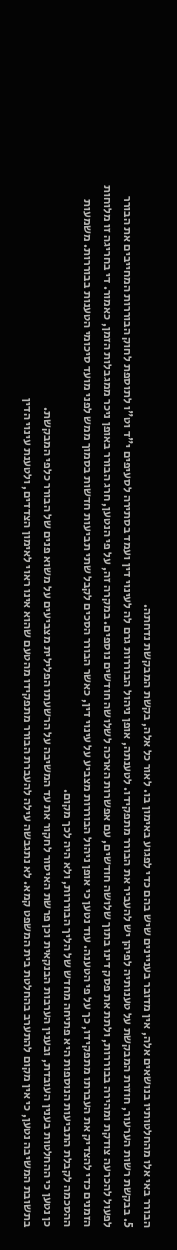הבורר באי אלו מהחלטותיו בנושאים אלה, אין מדובר בעניינים שיש בהם כדי לפגוע באימון בו. לאור כל אלה, בקשת המבקשת נדחתה.
5. בבקשת רשות הערעור, חוזרת המבקשת על טענותיה לפיהן יש להעביר את הבורר מתפקידו. לטענתה, אופן ניהול הבוררות גרם לה לעינוי דין ועמד בסתירה לסעיפים י"ד וט"ו לתוספת לחוק הבוררות המחייבים את הבורר לפעול להכרעה צודקת ומהירה בבוררות, ולתת את פסק דינו בתוך שלושה חודשים, עם אפשרות הארכה לשלושה חודשים נוספים. במקרה זה, על פי הנטען, חרג הבורר באופן ניכר ממגבלות הזמן, כאמור. די בחריגה זו מלוחות הזמנים כדי להצדיק את העברתו מתפקידו, כך על פי הטענה. עוד נטען כי אופן ניהול הבוררות מצביע על עינוי דין, כאשר הבורר הסכים לקבל שתי תביעות חדשות בסמוך ממש לפני מועד סיכומי הטענות בבוררות. משמעות ההסכמה לקבלת התביעות הנוספות היא פתיחה מחדש של הליך הבוררות, ולא היה לכך מקום.
כן נטען כי ההחלטות בענין העובדת, ובענין הערבות הבנקאית וכן פרשת האיסור לחקור את עד המשיבה על הרשעתו הפלילית מצביעים על משוא פנים של הבורר כלפי המבקשת.
בתשובת המשיבה נטען, כי אין מקום להתערב בהחלטת בית המשפט קמא. לא נתגבשה עילה להעברת הבורר מתפקידו מהטעם שהוא אינו ראוי לאימון הצדדים, ולטענת עינוי הדין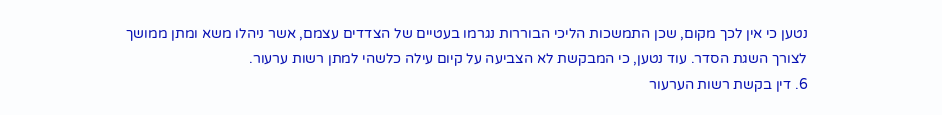נטען כי אין לכך מקום, שכן התמשכות הליכי הבוררות נגרמו בעטיים של הצדדים עצמם, אשר ניהלו משא ומתן ממושך לצורך השגת הסדר. עוד נטען, כי המבקשת לא הצביעה על קיום עילה כלשהי למתן רשות ערעור.
6. דין בקשת רשות הערעור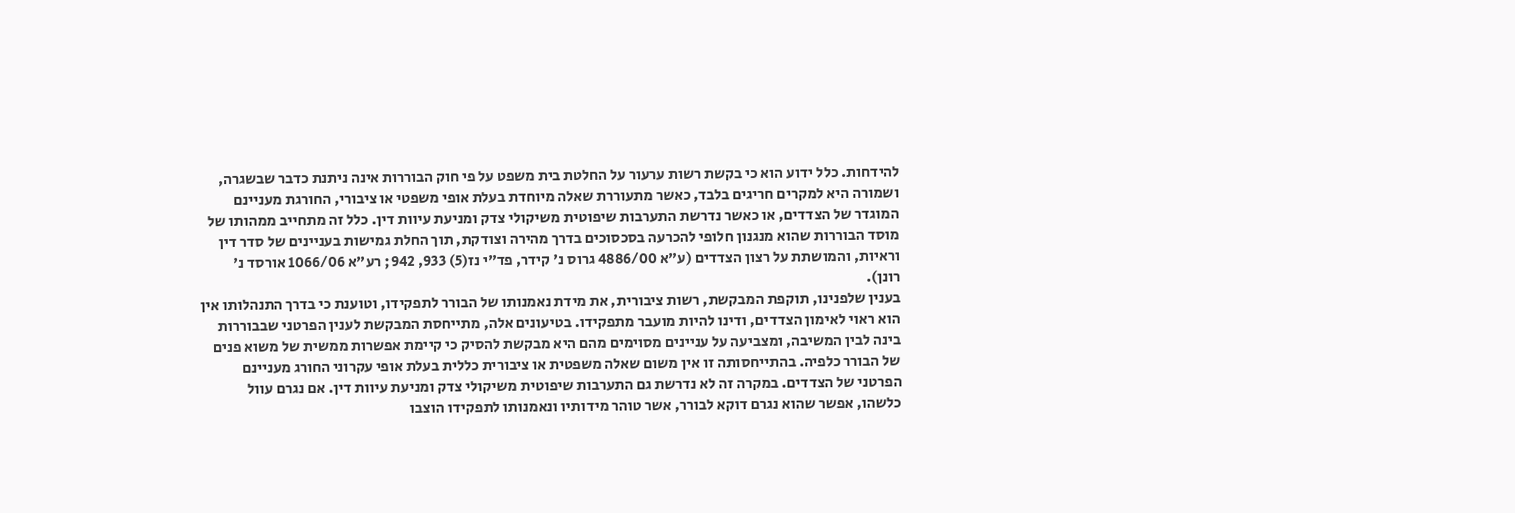להידחות. כלל ידוע הוא כי בקשת רשות ערעור על החלטת בית משפט על פי חוק הבוררות אינה ניתנת כדבר שבשגרה, ושמורה היא למקרים חריגים בלבד, כאשר מתעוררת שאלה מיוחדת בעלת אופי משפטי או ציבורי, החורגת מעניינם המוגדר של הצדדים, או כאשר נדרשת התערבות שיפוטית משיקולי צדק ומניעת עיוות דין. כלל זה מתחייב ממהותו של מוסד הבוררות שהוא מנגנון חלופי להכרעה בסכסוכים בדרך מהירה וצודקת, תוך החלת גמישות בעניינים של סדר דין וראיות, והמושתת על רצון הצדדים (ע"א 4886/00 גרוס נ' קידר, פד"י נז(5) 933, 942; רע"א 1066/06 אורסד נ' רונן).
בענין שלפנינו, תוקפת המבקשת, רשות ציבורית, את מידת נאמנותו של הבורר לתפקידו, וטוענת כי בדרך התנהלותו אין הוא ראוי לאימון הצדדים, ודינו להיות מועבר מתפקידו. בטיעונים אלה, מתייחסת המבקשת לענין הפרטני שבבוררות בינה לבין המשיבה, ומצביעה על עניינים מסוימים מהם היא מבקשת להסיק כי קיימת אפשרות ממשית של משוא פנים של הבורר כלפיה. בהתייחסותה זו אין משום שאלה משפטית או ציבורית כללית בעלת אופי עקרוני החורג מעניינם הפרטני של הצדדים. במקרה זה לא נדרשת גם התערבות שיפוטית משיקולי צדק ומניעת עיוות דין. אם נגרם עוול כלשהו, אפשר שהוא נגרם דוקא לבורר, אשר טוהר מידותיו ונאמנותו לתפקידו הוצבו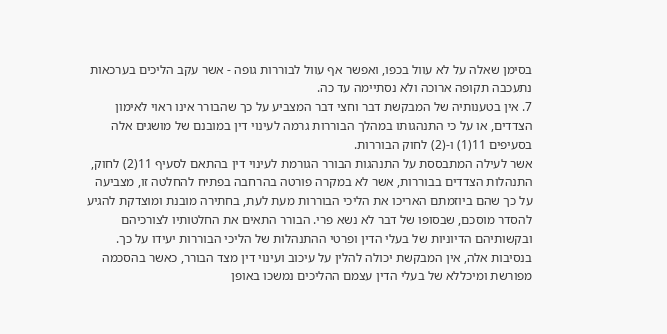בסימן שאלה על לא עוול בכפו, ואפשר אף עוול לבוררות גופה - אשר עקב הליכים בערכאות נתעכבה תקופה ארוכה ולא נסתיימה עד כה.
7. אין בטענותיה של המבקשת דבר וחצי דבר המצביע על כך שהבורר אינו ראוי לאימון הצדדים, או על כי התנהגותו במהלך הבוררות גרמה לעינוי דין במובנם של מושגים אלה בסעיפים 11(1) ו-(2) לחוק הבוררות.
אשר לעילה המתבססת על התנהגות הבורר הגורמת לעינוי דין בהתאם לסעיף 11(2) לחוק, התנהלות הצדדים בבוררות, אשר לא במקרה פורטה בהרחבה בפתיח להחלטה זו, מצביעה על כך שהם ביוזמתם האריכו את הליכי הבוררות מעת לעת, בחתירה מובנת ומוצדקת להגיע להסדר מוסכם, שבסופו של דבר לא נשא פרי. הבורר התאים את החלטותיו לצורכיהם ובקשותיהם הדיוניות של בעלי הדין ופרטי ההתנהלות של הליכי הבוררות יעידו על כך. בנסיבות אלה, אין המבקשת יכולה להלין על עיכוב ועינוי דין מצד הבורר, כאשר בהסכמה מפורשת ומיכללא של בעלי הדין עצמם ההליכים נמשכו באופן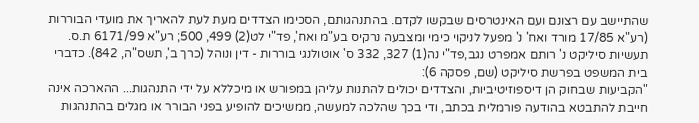שהתיישב עם רצונם ועם האינטרסים שבקשו לקדם. בהתנהגותם, הסכימו הצדדים מעת לעת להאריך את מועדי הבוררות (רע"א 17/85 מורד ואח' נ' מפעל לניקוי כימי ומצבעה נרקיס בע"מ ואח', פד"י לט(2) 499, 500; רע"א 6171/99 ת.ס. תעשיות סיליקט נ' רותם אמפרט נגב,פד"י נה(1) 327, 332 ס' אוטולנגי בוררות - דין ונוהל (כרך ב', תשס"ה, 842). כדברי בית המשפט בפרשת סיליקט (שם, פסקה 6):
"הקביעות שבחוק הן דיספוזיטיביות, והצדדים יכולים להתנות עליהן במפורש או מיכללא על ידי התנהגות... ההארכה אינה חייבת להתבטא בהודעה פורמלית בכתב, ודי בכך שהלכה למעשה, ממשיכים להופיע בפני הבורר או מגלים בהתנהגות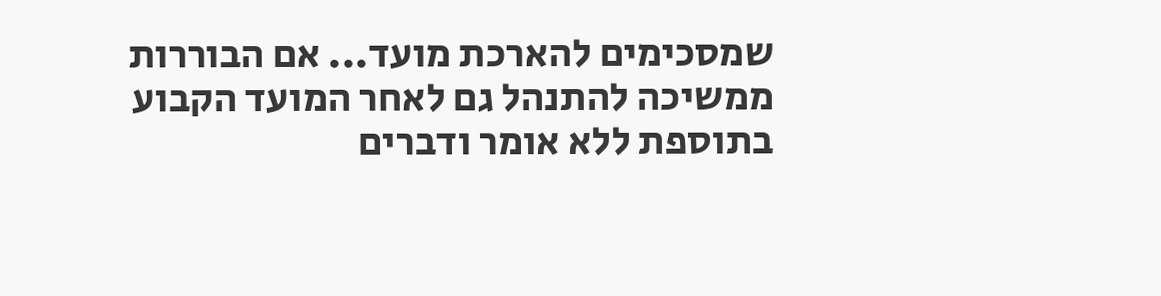שמסכימים להארכת מועד... אם הבוררות ממשיכה להתנהל גם לאחר המועד הקבוע בתוספת ללא אומר ודברים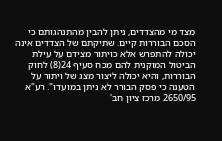מצד מי מהצדדים, ניתן להבין מהתנהגותם כי הסכם הבוררות קיים. שתיקתם של הצדדים אינה יכולה להתפרש אלא כויתור מצידם על עילת הביטול המוקנית להם מכח סעיף 24(8) לחוק הבוררות, והיא יכולה ליצור מצג של ויתור על הטענה כי פסק הבורר לא ניתן במועדו". רע"א 2650/95 מרכז ציון חב'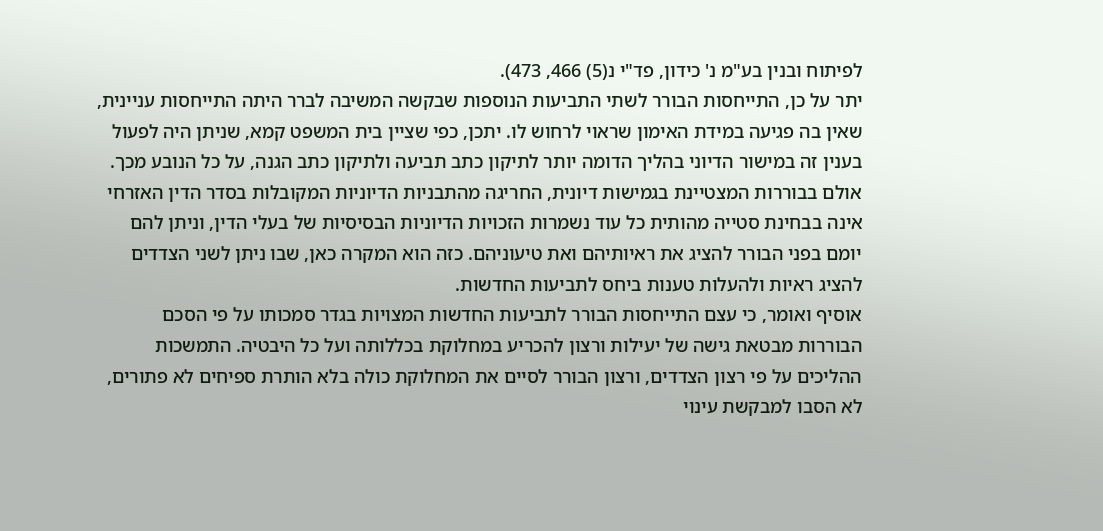לפיתוח ובנין בע"מ נ' כידון, פד"י נ(5) 466, 473).
יתר על כן, התייחסות הבורר לשתי התביעות הנוספות שבקשה המשיבה לברר היתה התייחסות עניינית, שאין בה פגיעה במידת האימון שראוי לרחוש לו. יתכן, כפי שציין בית המשפט קמא, שניתן היה לפעול בענין זה במישור הדיוני בהליך הדומה יותר לתיקון כתב תביעה ולתיקון כתב הגנה, על כל הנובע מכך. אולם בבוררות המצטיינת בגמישות דיונית, החריגה מהתבניות הדיוניות המקובלות בסדר הדין האזרחי אינה בבחינת סטייה מהותית כל עוד נשמרות הזכויות הדיוניות הבסיסיות של בעלי הדין, וניתן להם יומם בפני הבורר להציג את ראיותיהם ואת טיעוניהם. כזה הוא המקרה כאן, שבו ניתן לשני הצדדים להציג ראיות ולהעלות טענות ביחס לתביעות החדשות.
אוסיף ואומר, כי עצם התייחסות הבורר לתביעות החדשות המצויות בגדר סמכותו על פי הסכם הבוררות מבטאת גישה של יעילות ורצון להכריע במחלוקת בכללותה ועל כל היבטיה. התמשכות ההליכים על פי רצון הצדדים, ורצון הבורר לסיים את המחלוקת כולה בלא הותרת ספיחים לא פתורים, לא הסבו למבקשת עינוי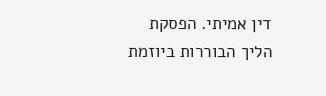דין אמיתי. הפסקת הליך הבוררות ביוזמת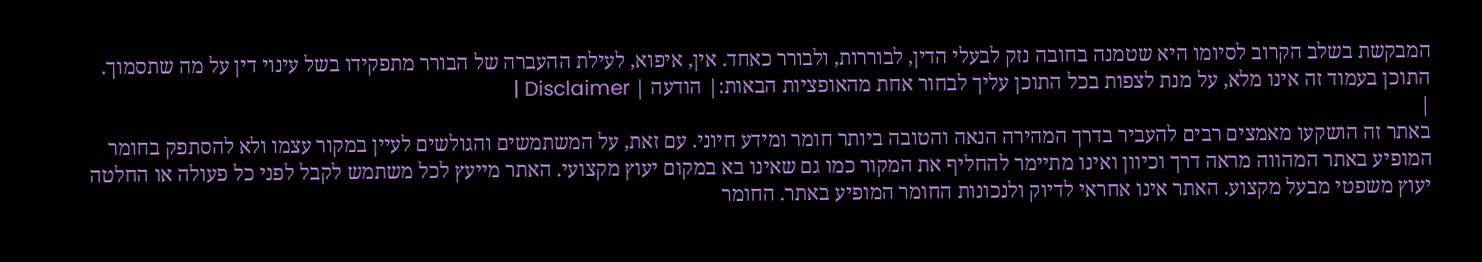המבקשת בשלב הקרוב לסיומו היא שטמנה בחובה נזק לבעלי הדין, לבוררות, ולבורר כאחד. אין, איפוא, לעילת ההעברה של הבורר מתפקידו בשל עינוי דין על מה שתסמוך.
התוכן בעמוד זה אינו מלא, על מנת לצפות בכל התוכן עליך לבחור אחת מהאופציות הבאות:| הודעה | Disclaimer |
|
באתר זה הושקעו מאמצים רבים להעביר בדרך המהירה הנאה והטובה ביותר חומר ומידע חיוני. עם זאת, על המשתמשים והגולשים לעיין במקור עצמו ולא להסתפק בחומר המופיע באתר המהווה מראה דרך וכיוון ואינו מתיימר להחליף את המקור כמו גם שאינו בא במקום יעוץ מקצועי. האתר מייעץ לכל משתמש לקבל לפני כל פעולה או החלטה יעוץ משפטי מבעל מקצוע. האתר אינו אחראי לדיוק ולנכונות החומר המופיע באתר. החומר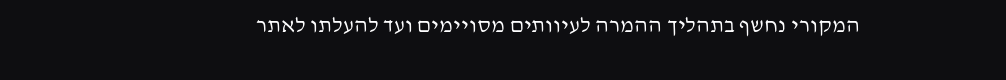המקורי נחשף בתהליך ההמרה לעיוותים מסויימים ועד להעלתו לאתר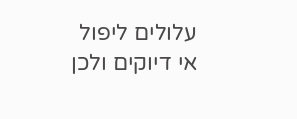עלולים ליפול אי דיוקים ולכן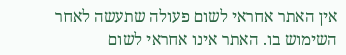אין האתר אחראי לשום פעולה שתעשה לאחר השימוש בו. האתר אינו אחראי לשום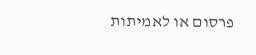פרסום או לאמיתות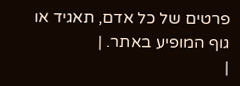פרטים של כל אדם, תאגיד או גוף המופיע באתר. |
|